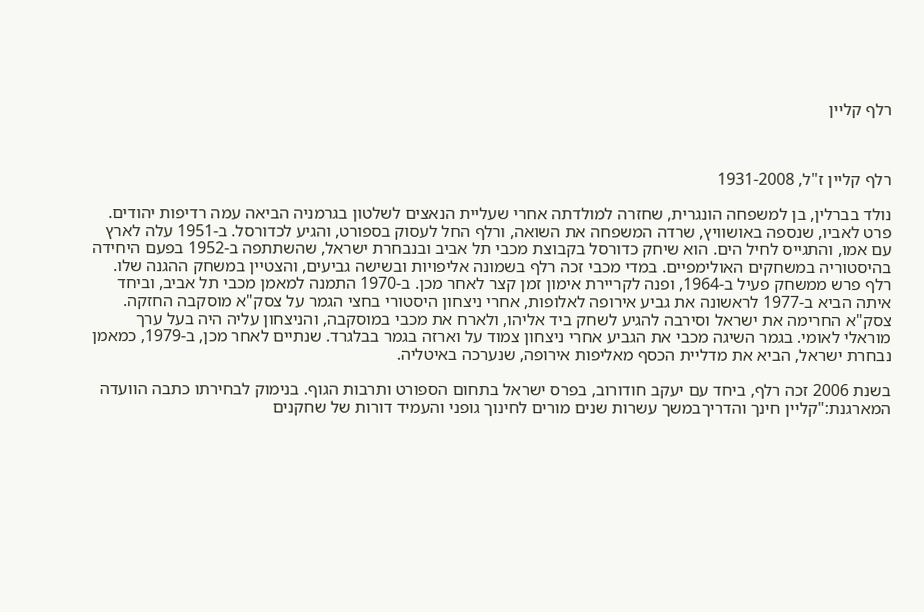רלף קליין



רלף קליין ז"ל, 1931-2008

נולד בברלין, בן למשפחה הונגרית, שחזרה למולדתה אחרי שעליית הנאצים לשלטון בגרמניה הביאה עמה רדיפות יהודים. פרט לאביו, שנספה באושוויץ, שרדה המשפחה את השואה, ורלף החל לעסוק בספורט, והגיע לכדורסל. ב-1951 עלה לארץ עם אמו, והתגייס לחיל הים. הוא שיחק כדורסל בקבוצת מכבי תל אביב ובנבחרת ישראל, שהשתתפה ב-1952 בפעם היחידה בהיסטוריה במשחקים האולימפיים. במדי מכבי זכה רלף בשמונה אליפויות ובשישה גביעים, והצטיין במשחק ההגנה שלו.
רלף פרש ממשחק פעיל ב-1964, ופנה לקריירת אימון זמן קצר לאחר מכן. ב-1970 התמנה למאמן מכבי תל אביב, וביחד איתה הביא ב-1977 לראשונה את גביע אירופה לאלופות, אחרי ניצחון היסטורי בחצי הגמר על צסק"א מוסקבה החזקה. צסק"א החרימה את ישראל וסירבה להגיע לשחק ביד אליהו, ולארח את מכבי במוסקבה, והניצחון עליה היה בעל ערך מוראלי לאומי. בגמר השיגה מכבי את הגביע אחרי ניצחון צמוד על וארזה בגמר בבלגרד. שנתיים לאחר מכן, ב-1979, כמאמן נבחרת ישראל, הביא את מדליית הכסף מאליפות אירופה, שנערכה באיטליה.

בשנת 2006 זכה רלף, ביחד עם יעקב חודורוב, בפרס ישראל בתחום הספורט ותרבות הגוף. בנימוק לבחירתו כתבה הוועדה המארגנת:"קליין חינך והדריךבמשך עשרות שנים מורים לחינוך גופני והעמיד דורות של שחקנים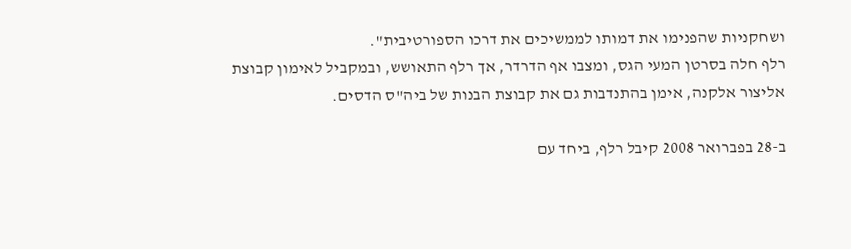ושחקניות שהפנימו את דמותו לממשיכים את דרכו הספורטיבית".
רלף חלה בסרטן המעי הגס, ומצבו אף הדרדר, אך רלף התאושש, ובמקביל לאימון קבוצת אליצור אלקנה, אימן בהתנדבות גם את קבוצת הבנות של ביה"ס הדסים.

ב-28 בפברואר 2008 קיבל רלף, ביחד עם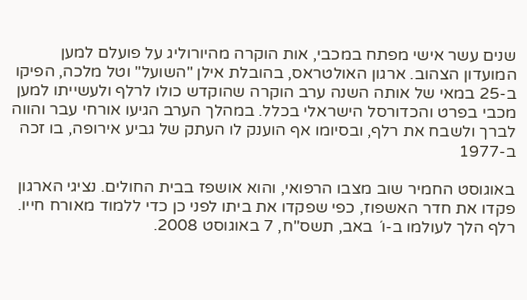שנים עשר אישי מפתח במכבי, אות הוקרה מהיורוליג על פועלם למען המועדון הצהוב. ארגון האולטראס, בהובלת אילן "השועל" וטל מלכה, הפיקו ב-25 במאי של אותה השנה ערב הוקרה שהוקדש כולו לרלף ולעשייתו למען מכבי בפרט והכדורסל הישראלי בכלל. במהלך הערב הגיעו אורחי עבר והווה לברך ולשבח את רלף, ובסיומו אף הוענק לו העתק של גביע אירופה, בו זכה ב-1977

באוגוסט החמיר שוב מצבו הרפואי, והוא אושפז בבית החולים. נציגי הארגון פקדו את חדר האשפוז, כפי שפקדו את ביתו לפני כן כדי ללמוד מאורח חייו.
רלף הלך לעולמו ב-ו´ באב, תשס"ח, 7 באוגוסט 2008.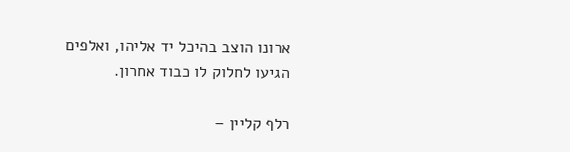ארונו הוצב בהיכל יד אליהו, ואלפים הגיעו לחלוק לו כבוד אחרון.

רלף קליין –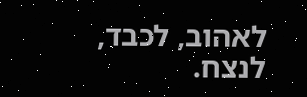לאהוב, לכבד, לנצח.